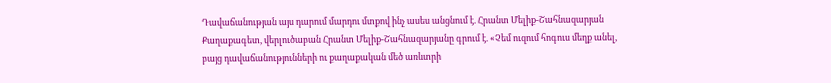Դավաճանության այս դարում մարդու մտքով ինչ ասես անցնում է. Հրանտ Մելիք-Շահնազարյան
Քաղաքագետ, վերլուծաբան Հրանտ Մելիք-Շահնազարյանը գրում է. «Չեմ ուզում հոգուս մեղք անել, բայց դավաճանությունների ու քաղաքական մեծ առևտրի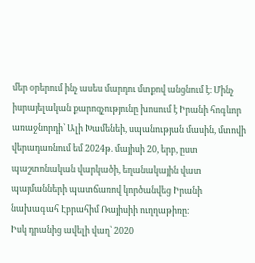մեր օրերում ինչ ասես մարդու մտքով անցնում է։ Մինչ իսրայելական քարոզչությունը խոսում է Իրանի հոգևոր առաջնորդի՝ Ալի Խամենեի, սպանության մասին, մտովի վերադառնում եմ 2024թ. մայիսի 20, երբ, ըստ պաշտոնական վարկածի, եղանակային վատ պայմանների պատճառով կործանվեց Իրանի նախագահ Էբրահիմ Ռայիսիի ուղղաթիռը։
Իսկ դրանից ավելի վաղ՝ 2020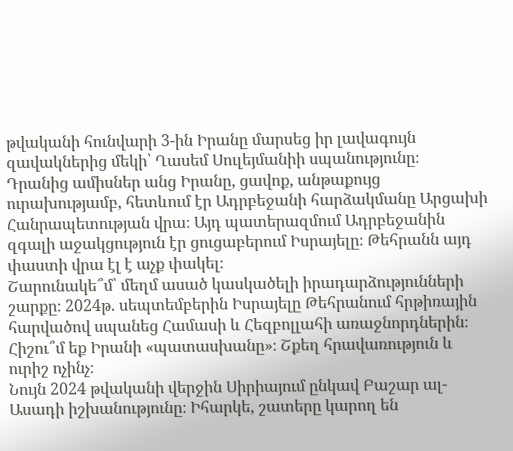թվականի հունվարի 3-ին Իրանը մարսեց իր լավագույն զավակներից մեկի՝ Ղասեմ Սուլեյմանիի սպանությունը։
Դրանից ամիսներ անց Իրանը, ցավոք, անթաքույց ուրախությամբ, հետևում էր Ադրբեջանի հարձակմանը Արցախի Հանրապետության վրա։ Այդ պատերազմում Ադրբեջանին զգալի աջակցություն էր ցուցաբերում Իսրայելը։ Թեհրանն այդ փաստի վրա էլ է աչք փակել։
Շարունակե՞մ՝ մեղմ ասած կասկածելի իրադարձությունների շարքը։ 2024թ. սեպտեմբերին Իսրայելը Թեհրանում հրթիռային հարվածով սպանեց Համասի և Հեզբոլլահի առաջնորդներին։ Հիշու՞մ եք Իրանի «պատասխանը»։ Շքեղ հրավառություն և ուրիշ ոչինչ։
Նույն 2024 թվականի վերջին Սիրիայում ընկավ Բաշար ալ-Ասադի իշխանությունը։ Իհարկե, շատերը կարող են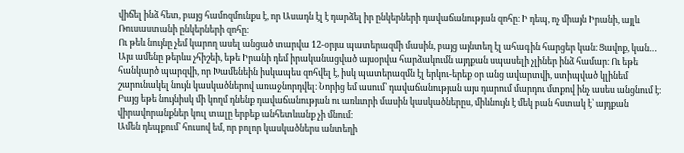վիճել ինձ հետ, բայց համոզմունքս է, որ Ասադն էլ է դարձել իր ընկերների դավաճանության զոհը։ Ի դեպ, ոչ միայն Իրանի, այլև Ռուսաստանի ընկերների զոհը։
Ու թեև նույնը չեմ կարող ասել անցած տարվա 12-օրյա պատերազմի մասին, բայց այնտեղ էլ ահագին հարցեր կան։ Ցավոք, կան…
Այս ամենը թերևս չհիշեի, եթե Իրանի դեմ իրականացված այսօրվա հարձակումն այդքան սպասելի չլիներ ինձ համար։ Ու եթե հանկարծ պարզվի, որ Խամենեին իսկապես զոհվել է, իսկ պատերազմն էլ երկու-երեք օր անց ավարտվի, ստիպված կլինեմ շարունակել նույն կասկածներով առաջնորդվել։ Նորից եմ ասում՝ դավաճանության այս դարում մարդու մտքով ինչ ասես անցնում է։
Բայց եթե նույնիսկ մի կողմ դնենք դավաճանության ու առևտրի մասին կասկածներըս, միևնույն է մեկ բան հստակ է՝ այդքան վիրավորանքներ կուլ տալը երբեք անհետևանք չի մնում։
Ամեն դեպքում՝ հուսով եմ, որ բոլոր կասկածներս անտեղի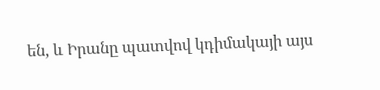են, և Իրանը պատվով կդիմակայի այս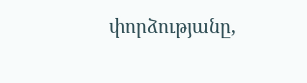փորձությանը,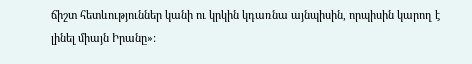ճիշտ հետևություններ կանի ու կրկին կդառնա այնպիսին, որպիսին կարող է լինել միայն Իրանը»: